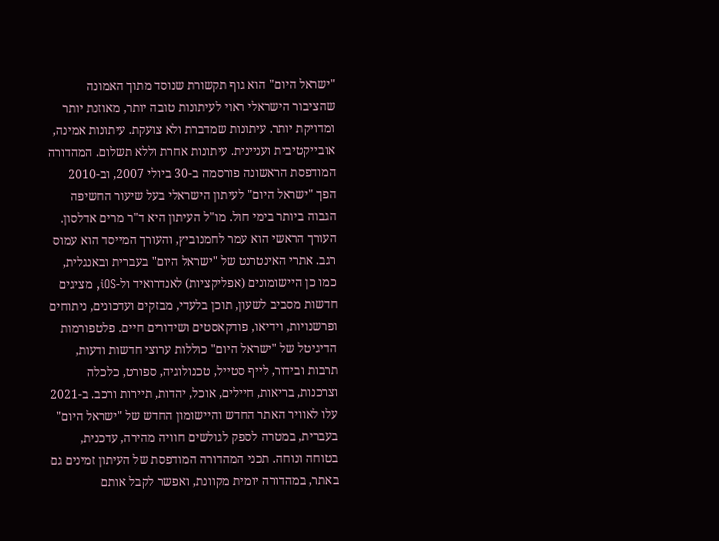"ישראל היום" הוא גוף תקשורת שנוסד מתוך האמונה שהציבור הישראלי ראוי לעיתונות טובה יותר, מאוזנת יותר ומדויקת יותר. עיתונות שמדברת ולא צועקת. עיתונות אמינה, אובייקטיבית ועניינית. עיתונות אחרת וללא תשלום. המהדורה המודפסת הראשונה פורסמה ב-30 ביולי 2007, וב-2010 הפך "ישראל היום" לעיתון הישראלי בעל שיעור החשיפה הגבוה ביותר בימי חול. מו"ל העיתון היא ד"ר מרים אדלסון. העורך הראשי הוא עמר לחמנוביץ, והעורך המייסד הוא עמוס רגב. אתרי האינטרנט של "ישראל היום" בעברית ובאנגלית, כמו כן היישומונים (אפליקציות) לאנדרואיד ול-iOS, מציגים חדשות מסביב לשעון, תוכן בלעדי, מבזקים ועדכונים, ניתוחים ופרשנויות, וידיאו, פודקאסטים ושידורים חיים. פלטפורמות הדיגיטל של "ישראל היום" כוללות ערוצי חדשות ודעות, תרבות ובידור, לייף סטייל, טכנולוגיה, ספורט, כלכלה וצרכנות, בריאות, חיילים, אוכל, יהדות, תיירות ורכב. ב-2021 עלו לאוויר האתר החדש והיישומון החדש של "ישראל היום" בעברית, במטרה לספק לגולשים חוויה מהירה, עדכנית, בטוחה ונוחה. תכני המהדורה המודפסת של העיתון זמינים גם באתר, במהדורה יומית מקוונת, ואפשר לקבל אותם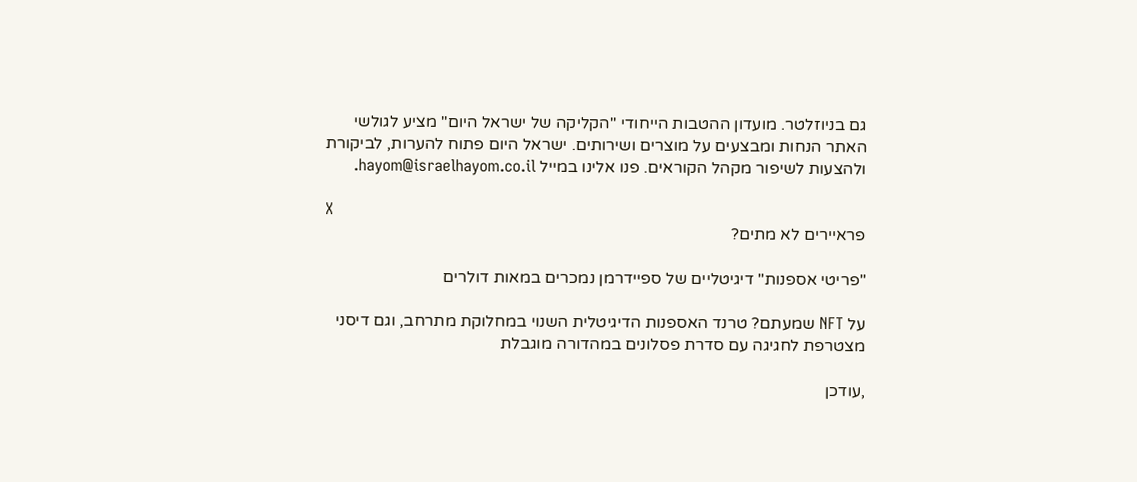גם בניוזלטר. מועדון ההטבות הייחודי "הקליקה של ישראל היום" מציע לגולשי האתר הנחות ומבצעים על מוצרים ושירותים. ישראל היום פתוח להערות, לביקורת ולהצעות לשיפור מקהל הקוראים. פנו אלינו במייל hayom@israelhayom.co.il.

X
פראיירים לא מתים?

"פריטי אספנות" דיגיטליים של ספיידרמן נמכרים במאות דולרים

על NFT שמעתם? טרנד האספנות הדיגיטלית השנוי במחלוקת מתרחב, וגם דיסני מצטרפת לחגיגה עם סדרת פסלונים במהדורה מוגבלת

,עודכן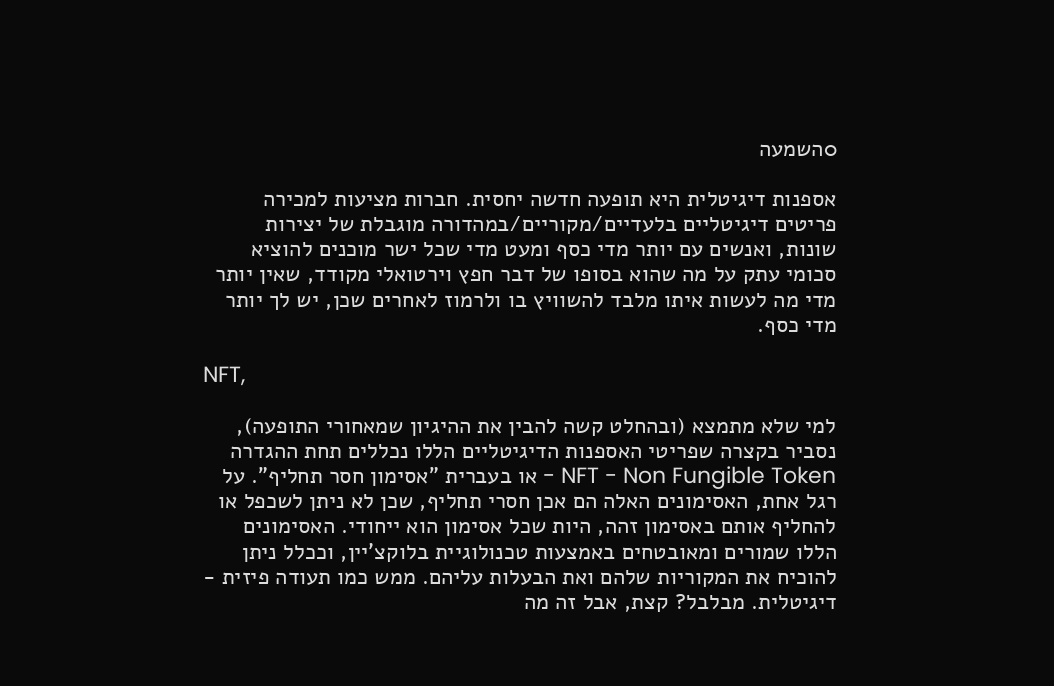0השמעה

אספנות דיגיטלית היא תופעה חדשה יחסית. חברות מציעות למכירה פריטים דיגיטליים בלעדיים/מקוריים/במהדורה מוגבלת של יצירות שונות, ואנשים עם יותר מדי כסף ומעט מדי שכל ישר מוכנים להוציא סכומי עתק על מה שהוא בסופו של דבר חפץ וירטואלי מקודד, שאין יותר מדי מה לעשות איתו מלבד להשוויץ בו ולרמוז לאחרים שכן, יש לך יותר מדי כסף.

NFT,

למי שלא מתמצא (ובהחלט קשה להבין את ההיגיון שמאחורי התופעה), נסביר בקצרה שפריטי האספנות הדיגיטליים הללו נכללים תחת ההגדרה NFT - Non Fungible Token - או בעברית "אסימון חסר תחליף". על רגל אחת, האסימונים האלה הם אכן חסרי תחליף, שכן לא ניתן לשכפל או להחליף אותם באסימון זהה, היות שכל אסימון הוא ייחודי. האסימונים הללו שמורים ומאובטחים באמצעות טכנולוגיית בלוקצ'יין, וככלל ניתן להוכיח את המקוריות שלהם ואת הבעלות עליהם. ממש כמו תעודה פיזית - דיגיטלית. מבלבל? קצת, אבל זה מה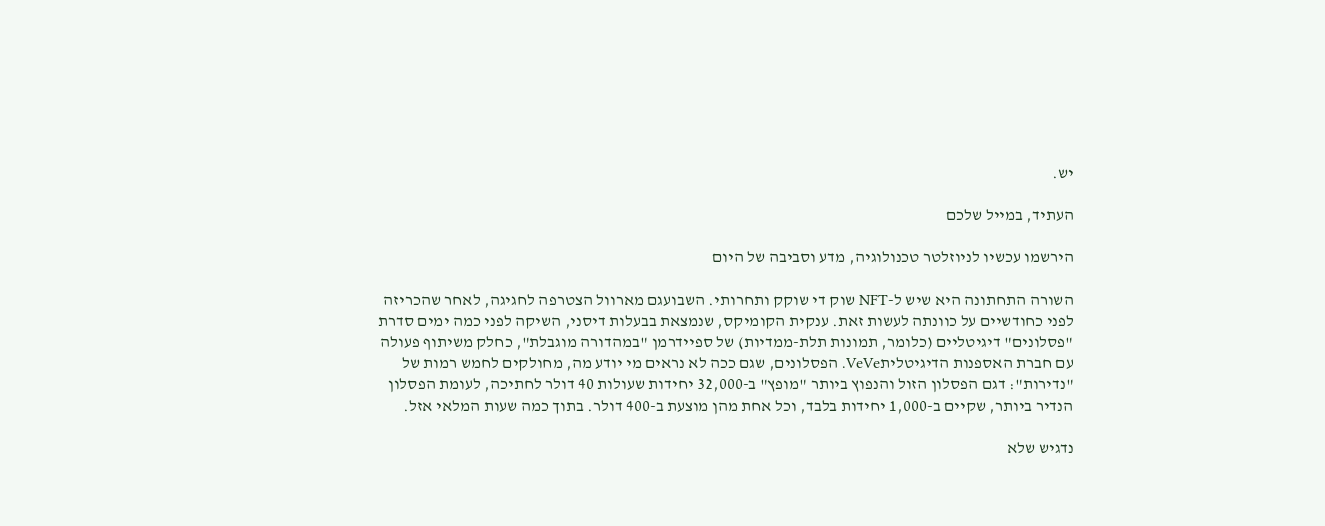יש.

העתיד, במייל שלכם

הירשמו עכשיו לניוזלטר טכנולוגיה, מדע וסביבה של היום

השורה התחתונה היא שיש ל-NFT שוק די שוקק ותחרותי. השבועגם מארוול הצטרפה לחגיגה, לאחר שהכריזה לפני כחודשיים על כוונתה לעשות זאת. ענקית הקומיקס, שנמצאת בבעלות דיסני, השיקה לפני כמה ימים סדרת "פסלונים" דיגיטליים (כלומר, תמונות תלת-ממדיות) של ספיידרמן "במהדורה מוגבלת", כחלק משיתוף פעולה עם חברת האספנות הדיגיטליתVeVe. הפסלונים, שגם ככה לא נראים מי יודע מה, מחולקים לחמש רמות של "נדירות": דגם הפסלון הזול והנפוץ ביותר "מופץ" ב-32,000 יחידות שעולות 40 דולר לחתיכה, לעומת הפסלון הנדיר ביותר, שקיים ב-1,000 יחידות בלבד, וכל אחת מהן מוצעת ב-400 דולר. בתוך כמה שעות המלאי אזל.

נדגיש שלא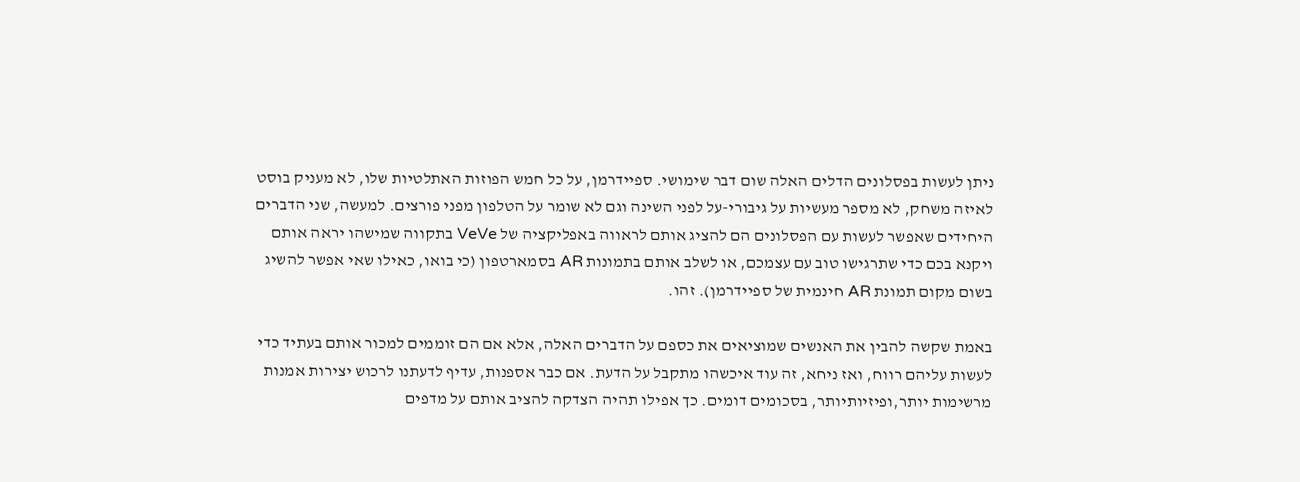ניתן לעשות בפסלונים הדלים האלה שום דבר שימושי. ספיידרמן, על כל חמש הפוזות האתלטיות שלו, לא מעניק בוסט לאיזה משחק, לא מספר מעשיות על גיבורי-על לפני השינה וגם לא שומר על הטלפון מפני פורצים. למעשה, שני הדברים היחידים שאפשר לעשות עם הפסלונים הם להציג אותם לראווה באפליקציה של VeVe בתקווה שמישהו יראה אותם ויקנא בכם כדי שתרגישו טוב עם עצמכם, או לשלב אותם בתמונות AR בסמארטפון (כי בואו, כאילו שאי אפשר להשיג בשום מקום תמונת AR חינמית של ספיידרמן). זהו.

באמת שקשה להבין את האנשים שמוציאים את כספם על הדברים האלה, אלא אם הם זוממים למכור אותם בעתיד כדי לעשות עליהם רווח, ואז ניחא, זה עוד איכשהו מתקבל על הדעת. אם כבר אספנות, עדיף לדעתנו לרכוש יצירות אמנות מרשימות יותר,ופיזיותיותר, בסכומים דומים. כך אפילו תהיה הצדקה להציב אותם על מדפים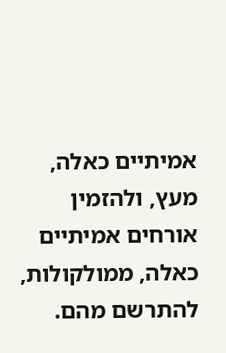אמיתיים כאלה, מעץ, ולהזמין אורחים אמיתיים כאלה, ממולקולות, להתרשם מהם.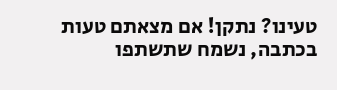טעינו? נתקן! אם מצאתם טעות בכתבה, נשמח שתשתפו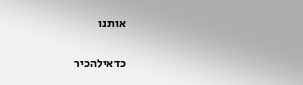אותנו

כדאילהכיר